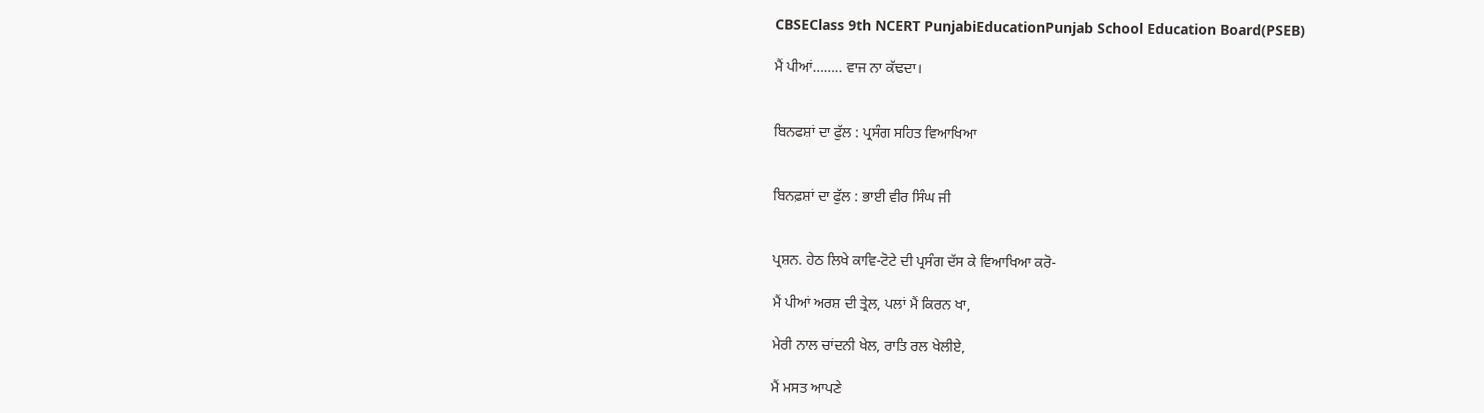CBSEClass 9th NCERT PunjabiEducationPunjab School Education Board(PSEB)

ਮੈਂ ਪੀਆਂ…….. ਵਾਜ ਨਾ ਕੱਢਦਾ।


ਬਿਨਫਸ਼ਾਂ ਦਾ ਫੁੱਲ : ਪ੍ਰਸੰਗ ਸਹਿਤ ਵਿਆਖਿਆ


ਬਿਨਫ਼ਸ਼ਾਂ ਦਾ ਫੁੱਲ : ਭਾਈ ਵੀਰ ਸਿੰਘ ਜੀ


ਪ੍ਰਸ਼ਨ. ਹੇਠ ਲਿਖੇ ਕਾਵਿ-ਟੋਟੇ ਦੀ ਪ੍ਰਸੰਗ ਦੱਸ ਕੇ ਵਿਆਖਿਆ ਕਰੋ-

ਮੈਂ ਪੀਆਂ ਅਰਸ਼ ਦੀ ਤ੍ਰੇਲ, ਪਲਾਂ ਮੈਂ ਕਿਰਨ ਖਾ,

ਮੇਰੀ ਨਾਲ ਚਾਂਦਨੀ ਖੇਲ, ਰਾਤਿ ਰਲ ਖੇਲੀਏ,

ਮੈਂ ਮਸਤ ਆਪਣੇ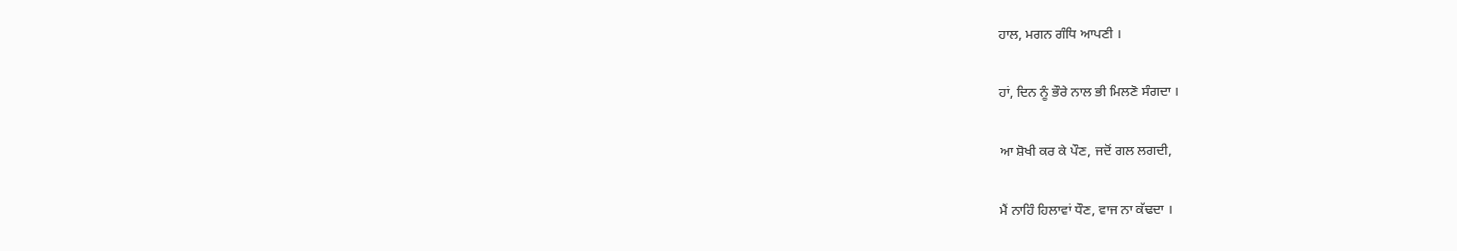ਹਾਲ, ਮਗਨ ਗੰਧਿ ਆਪਣੀ ।

ਹਾਂ, ਦਿਨ ਨੂੰ ਭੌਰੇ ਨਾਲ ਭੀ ਮਿਲਣੋ ਸੰਗਦਾ ।

ਆ ਸ਼ੋਖੀ ਕਰ ਕੇ ਪੌਣ, ਜਦੋਂ ਗਲ ਲਗਦੀ,

ਮੈਂ ਨਾਹਿੰ ਹਿਲਾਵਾਂ ਧੌਣ, ਵਾਜ ਨਾ ਕੱਢਦਾ ।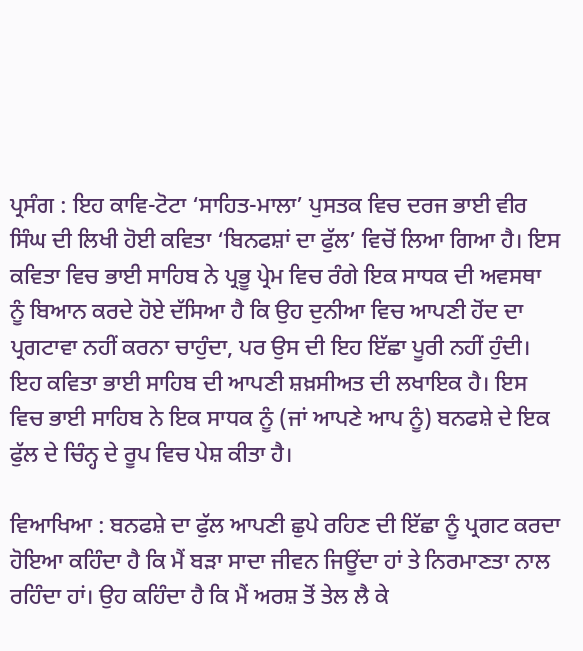ਪ੍ਰਸੰਗ : ਇਹ ਕਾਵਿ-ਟੋਟਾ ‘ਸਾਹਿਤ-ਮਾਲਾ’ ਪੁਸਤਕ ਵਿਚ ਦਰਜ ਭਾਈ ਵੀਰ ਸਿੰਘ ਦੀ ਲਿਖੀ ਹੋਈ ਕਵਿਤਾ ‘ਬਿਨਫਸ਼ਾਂ ਦਾ ਫੁੱਲ’ ਵਿਚੋਂ ਲਿਆ ਗਿਆ ਹੈ। ਇਸ ਕਵਿਤਾ ਵਿਚ ਭਾਈ ਸਾਹਿਬ ਨੇ ਪ੍ਰਭੂ ਪ੍ਰੇਮ ਵਿਚ ਰੰਗੇ ਇਕ ਸਾਧਕ ਦੀ ਅਵਸਥਾ ਨੂੰ ਬਿਆਨ ਕਰਦੇ ਹੋਏ ਦੱਸਿਆ ਹੈ ਕਿ ਉਹ ਦੁਨੀਆ ਵਿਚ ਆਪਣੀ ਹੋਂਦ ਦਾ ਪ੍ਰਗਟਾਵਾ ਨਹੀਂ ਕਰਨਾ ਚਾਹੁੰਦਾ, ਪਰ ਉਸ ਦੀ ਇਹ ਇੱਛਾ ਪੂਰੀ ਨਹੀਂ ਹੁੰਦੀ। ਇਹ ਕਵਿਤਾ ਭਾਈ ਸਾਹਿਬ ਦੀ ਆਪਣੀ ਸ਼ਖ਼ਸੀਅਤ ਦੀ ਲਖਾਇਕ ਹੈ। ਇਸ ਵਿਚ ਭਾਈ ਸਾਹਿਬ ਨੇ ਇਕ ਸਾਧਕ ਨੂੰ (ਜਾਂ ਆਪਣੇ ਆਪ ਨੂੰ) ਬਨਫਸ਼ੇ ਦੇ ਇਕ ਫੁੱਲ ਦੇ ਚਿੰਨ੍ਹ ਦੇ ਰੂਪ ਵਿਚ ਪੇਸ਼ ਕੀਤਾ ਹੈ।

ਵਿਆਖਿਆ : ਬਨਫਸ਼ੇ ਦਾ ਫੁੱਲ ਆਪਣੀ ਛੁਪੇ ਰਹਿਣ ਦੀ ਇੱਛਾ ਨੂੰ ਪ੍ਰਗਟ ਕਰਦਾ ਹੋਇਆ ਕਹਿੰਦਾ ਹੈ ਕਿ ਮੈਂ ਬੜਾ ਸਾਦਾ ਜੀਵਨ ਜਿਊਂਦਾ ਹਾਂ ਤੇ ਨਿਰਮਾਣਤਾ ਨਾਲ ਰਹਿੰਦਾ ਹਾਂ। ਉਹ ਕਹਿੰਦਾ ਹੈ ਕਿ ਮੈਂ ਅਰਸ਼ ਤੋਂ ਤੇਲ ਲੈ ਕੇ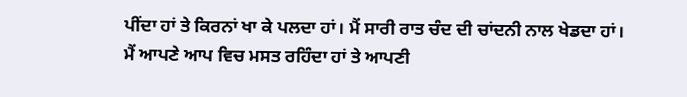ਪੀਂਦਾ ਹਾਂ ਤੇ ਕਿਰਨਾਂ ਖਾ ਕੇ ਪਲਦਾ ਹਾਂ। ਮੈਂ ਸਾਰੀ ਰਾਤ ਚੰਦ ਦੀ ਚਾਂਦਨੀ ਨਾਲ ਖੇਡਦਾ ਹਾਂ। ਮੈਂ ਆਪਣੇ ਆਪ ਵਿਚ ਮਸਤ ਰਹਿੰਦਾ ਹਾਂ ਤੇ ਆਪਣੀ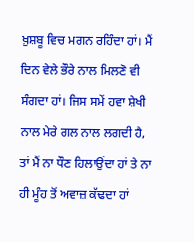ਖ਼ੁਸ਼ਬੂ ਵਿਚ ਮਗਨ ਰਹਿੰਦਾ ਹਾਂ। ਮੈਂ ਦਿਨ ਵੇਲੇ ਭੌਰੇ ਨਾਲ ਮਿਲਣੋ ਵੀ ਸੰਗਦਾ ਹਾਂ। ਜਿਸ ਸਮੇਂ ਹਵਾ ਸ਼ੇਖੀ ਨਾਲ ਮੇਰੇ ਗਲ ਨਾਲ ਲਗਦੀ ਹੈ, ਤਾਂ ਮੈਂ ਨਾ ਧੌਣ ਹਿਲਾਉਂਦਾ ਹਾਂ ਤੇ ਨਾ ਹੀ ਮੂੰਹ ਤੋਂ ਅਵਾਜ਼ ਕੱਢਦਾ ਹਾਂ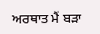ਅਰਥਾਤ ਮੈਂ ਬੜਾ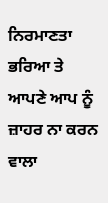ਨਿਰਮਾਣਤਾ ਭਰਿਆ ਤੇ ਆਪਣੇ ਆਪ ਨੂੰ ਜ਼ਾਹਰ ਨਾ ਕਰਨ ਵਾਲਾ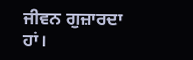ਜੀਵਨ ਗੁਜ਼ਾਰਦਾ ਹਾਂ।